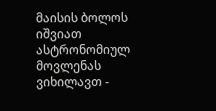მაისის ბოლოს იშვიათ ასტრონომიულ მოვლენას ვიხილავთ -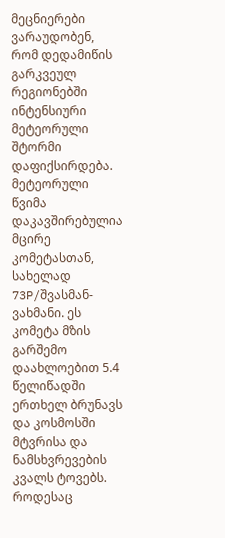მეცნიერები ვარაუდობენ, რომ დედამიწის გარკვეულ რეგიონებში ინტენსიური მეტეორული შტორმი დაფიქსირდება.
მეტეორული წვიმა დაკავშირებულია მცირე კომეტასთან, სახელად 73P/შვასმან-ვახმანი. ეს კომეტა მზის გარშემო დაახლოებით 5.4 წელიწადში ერთხელ ბრუნავს და კოსმოსში მტვრისა და ნამსხვრევების კვალს ტოვებს. როდესაც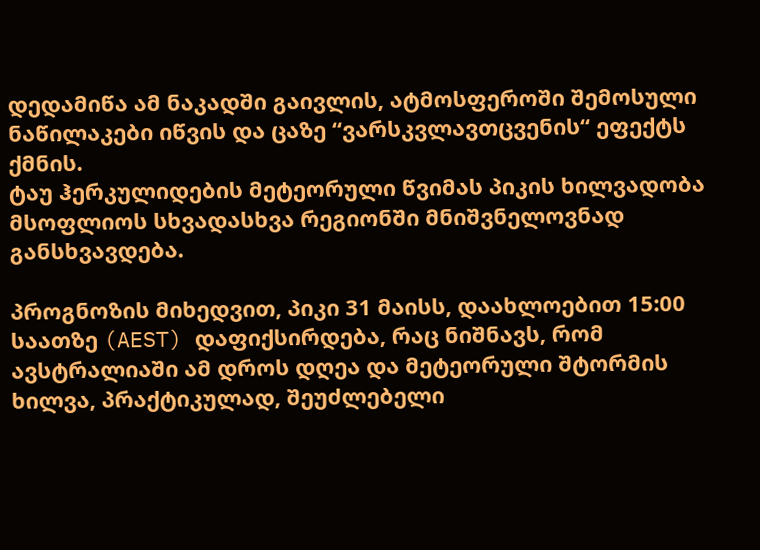დედამიწა ამ ნაკადში გაივლის, ატმოსფეროში შემოსული ნაწილაკები იწვის და ცაზე “ვარსკვლავთცვენის“ ეფექტს ქმნის.
ტაუ ჰერკულიდების მეტეორული წვიმას პიკის ხილვადობა მსოფლიოს სხვადასხვა რეგიონში მნიშვნელოვნად განსხვავდება.

პროგნოზის მიხედვით, პიკი 31 მაისს, დაახლოებით 15:00 საათზე (AEST) დაფიქსირდება, რაც ნიშნავს, რომ ავსტრალიაში ამ დროს დღეა და მეტეორული შტორმის ხილვა, პრაქტიკულად, შეუძლებელი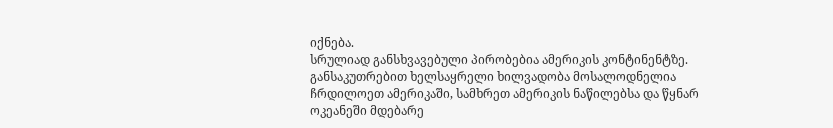იქნება.
სრულიად განსხვავებული პირობებია ამერიკის კონტინენტზე. განსაკუთრებით ხელსაყრელი ხილვადობა მოსალოდნელია ჩრდილოეთ ამერიკაში, სამხრეთ ამერიკის ნაწილებსა და წყნარ ოკეანეში მდებარე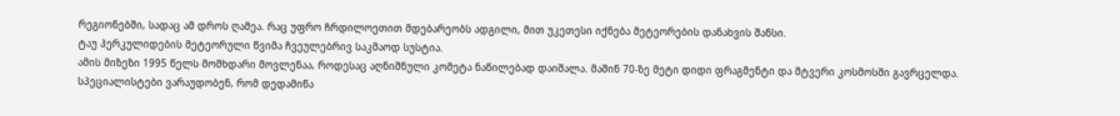რეგიონებში, სადაც ამ დროს ღამეა. რაც უფრო ჩრდილოეთით მდებარეობს ადგილი, მით უკეთესი იქნება მეტეორების დანახვის შანსი.
ტაუ ჰერკულიდების მეტეორული წვიმა ჩვეულებრივ საკმაოდ სუსტია.
ამის მიზეზი 1995 წელს მომხდარი მოვლენაა, როდესაც აღნიშნული კომეტა ნაწილებად დაიშალა. მაშინ 70-ზე მეტი დიდი ფრაგმენტი და მტვერი კოსმოსში გავრცელდა.
სპეციალისტები ვარაუდობენ, რომ დედამიწა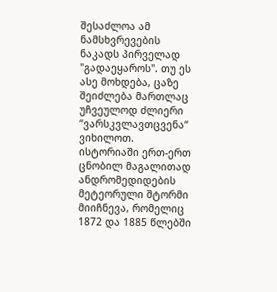შესაძლოა ამ ნამსხვრევების ნაკადს პირველად "გადაეყაროს". თუ ეს ასე მოხდება, ცაზე შეიძლება მართლაც უჩვეულოდ ძლიერი “ვარსკვლავთცვენა“ ვიხილოთ.
ისტორიაში ერთ-ერთ ცნობილ მაგალითად ანდრომედიდების მეტეორული შტორმი მიიჩნევა, რომელიც 1872 და 1885 წლებში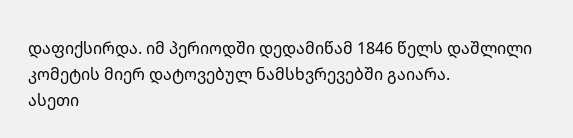დაფიქსირდა. იმ პერიოდში დედამიწამ 1846 წელს დაშლილი კომეტის მიერ დატოვებულ ნამსხვრევებში გაიარა.
ასეთი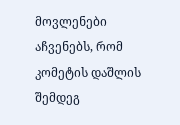მოვლენები აჩვენებს, რომ კომეტის დაშლის შემდეგ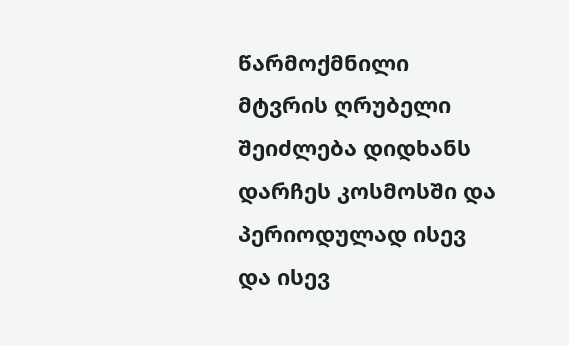წარმოქმნილი მტვრის ღრუბელი შეიძლება დიდხანს დარჩეს კოსმოსში და პერიოდულად ისევ და ისევ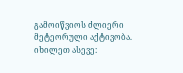გამოიწვიოს ძლიერი მეტეორული აქტივობა.
იხილეთ ასევე: